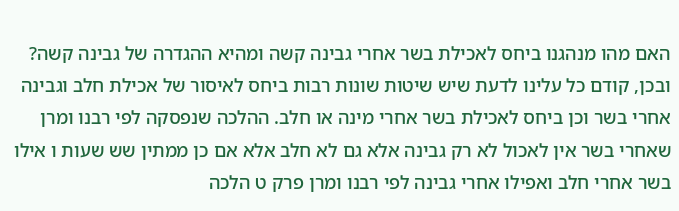האם מהו מנהגנו ביחס לאכילת בשר אחרי גבינה קשה ומהיא ההגדרה של גבינה קשה? ובכן, קודם כל עלינו לדעת שיש שיטות שונות רבות ביחס לאיסור של אכילת חלב וגבינה אחרי בשר וכן ביחס לאכילת בשר אחרי מינה או חלב. ההלכה שנפסקה לפי רבנו ומרן שאחרי בשר אין לאכול לא רק גבינה אלא גם לא חלב אלא אם כן ממתין שש שעות ו אילו בשר אחרי חלב ואפילו אחרי גבינה לפי רבנו ומרן פרק ט הלכה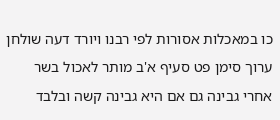כו במאכלות אסורות לפי רבנו ויורד דעה שולחן ערוך סימן פט סעיף א'ב מותר לאכול בשר אחרי גבינה גם אם היא גבינה קשה ובלבד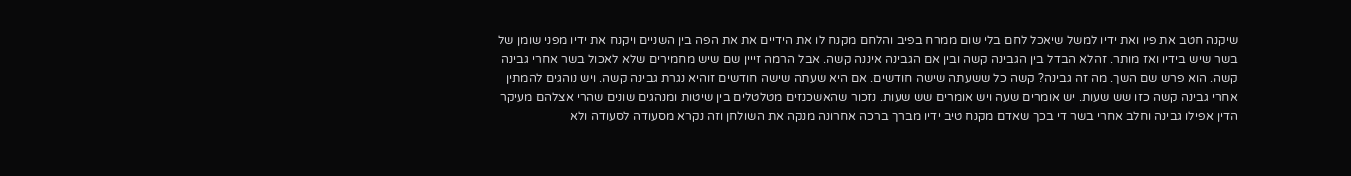שיקנה חטב את פיו ואת ידיו למשל שיאכל לחם בלי שום ממרח בפיב והלחם מקנח לו את הידיים את את הפה בין השניים ויקנח את ידיו מפני שומן של בשר שיש בידיו ואז מותר. זהלא הבדל בין הגבינה קשה ובין אם הגבינה איננה קשה. אבל הרמה זייין שם שיש מחמירים שלא לאכול בשר אחרי גבינה קשה. הוא פרש שם השך. מה זה גבינה? קשה כל ששעתה שישה חודשים. אם היא שעתה שישה חודשים זוהיא נגרת גבינה קשה. ויש נוהגים להמתין אחרי גבינה קשה כזו שש שעות. יש אומרים שעה ויש אומרים שש שעות. נזכור שהאשכנזים מטלטלים בין שיטות ומנהגים שונים שהרי אצלהם מעיקר הדין אפילו גבינה וחלב אחרי בשר די בכך שאדם מקנח טיב ידיו מברך ברכה אחרונה מנקה את השולחן וזה נקרא מסעודה לסעודה ולא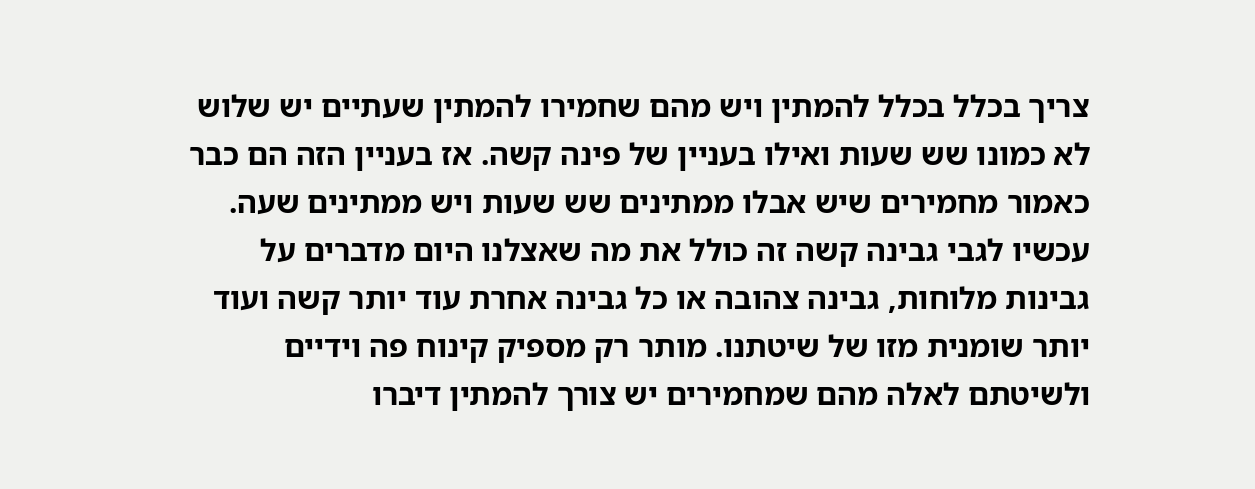צריך בכלל בכלל להמתין ויש מהם שחמירו להמתין שעתיים יש שלוש לא כמונו שש שעות ואילו בעניין של פינה קשה. אז בעניין הזה הם כבר כאמור מחמירים שיש אבלו ממתינים שש שעות ויש ממתינים שעה. עכשיו לגבי גבינה קשה זה כולל את מה שאצלנו היום מדברים על גבינות מלוחות, גבינה צהובה או כל גבינה אחרת עוד יותר קשה ועוד יותר שומנית מזו של שיטתנו. מותר רק מספיק קינוח פה וידיים ולשיטתם לאלה מהם שמחמירים יש צורך להמתין דיברו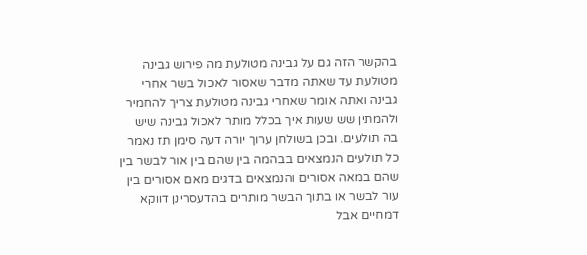בהקשר הזה גם על גבינה מטולעת מה פירוש גבינה מטולעת עד שאתה מדבר שאסור לאכול בשר אחרי גבינה ואתה אומר שאחרי גבינה מטולעת צריך להחמיר ולהמתין שש שעות איך בכלל מותר לאכול גבינה שיש בה תולעים. ובכן בשולחן ערוך יורה דעה סימן תז נאמר כל תולעים הנמצאים בבהמה בין שהם בין אור לבשר בין שהם במאה אסורים והנמצאים בדגים מאם אסורים בין עור לבשר או בתוך הבשר מותרים בהדעסרינן דווקא דמחיים אבל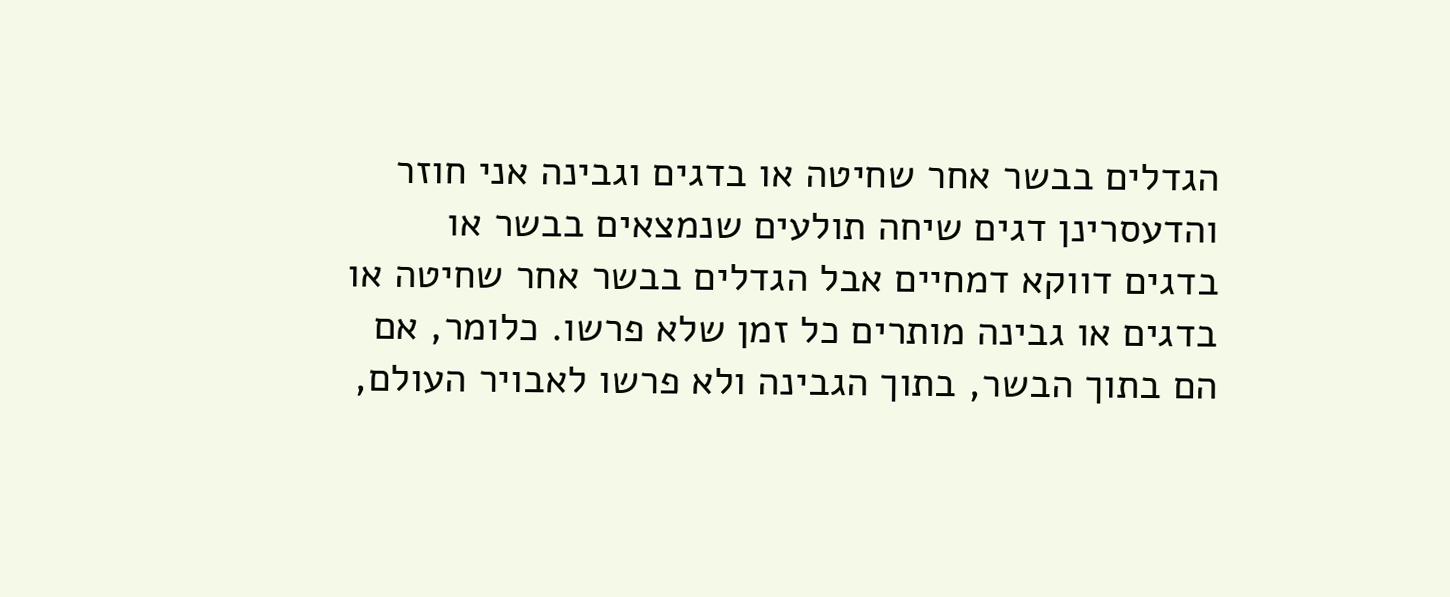הגדלים בבשר אחר שחיטה או בדגים וגבינה אני חוזר והדעסרינן דגים שיחה תולעים שנמצאים בבשר או בדגים דווקא דמחיים אבל הגדלים בבשר אחר שחיטה או בדגים או גבינה מותרים כל זמן שלא פרשו. כלומר, אם הם בתוך הבשר, בתוך הגבינה ולא פרשו לאבויר העולם,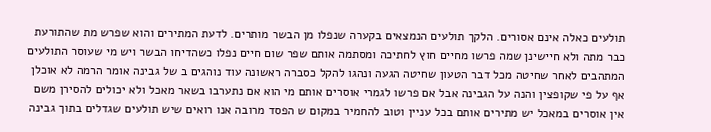תולעים כאלה אינם אסורים. הלקך תולעים הנמצאים בקערה שנפלו מן הבשר מותרים. לדעת המתירים והוא שפרש מת שהתורעת כבר מתה ולא חיישינן שמה פרשו מחיים חוץ לחתיכה ומסתמה אותם שפר שום חיים נפלו כשהדיחו הבשר ויש מי שעוסר התולעים המתהבים לאחר שחיטה מכל דבר הטעון שחיטה הגעה ונהגו להקל כסברה ראשונה עוד נוהגים ב של גבינה אומר הרמה לא אוכלן אף על פי שקופצין והנה על הגבינה אבל אם פרשו לגמרי אוסרים אותם מי הוא אם נתערבו בשאר מאכל ולא יכולים להסירן משם אין אוסרים במאכל יש מתירים אותם בכל עניין וטוב להחמיר במקום ש הפסד מרובה אנו רואים שיש תולעים שגדלים בתוך גבינה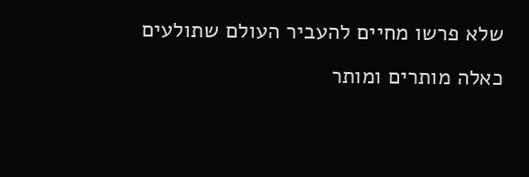שלא פרשו מחיים להעביר העולם שתולעים כאלה מותרים ומותר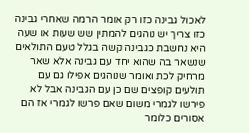לאכול גבינה כזו רק אומר הרמה שאחרי גבינה כזו צריך יש נוהגים להמתין שש שעות או שעה היא נחשבת כגבינה קשה בגלל טעם התולאים שנשאר בה שהוא יחד עם גבינה אלא שאר מרחיק לכת ואומר שנוהגים אפילו גם עם תולעים קופצים שם כן עם הגבינה אבל לא פירשו לגמרי משום שאם פרשו לגמרי אז הם אסורים כלומר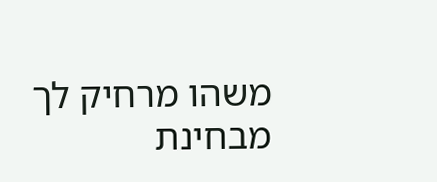משהו מרחיק לך מבחינת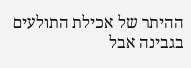ההיתר של אכילת התולעים בגבינה אבל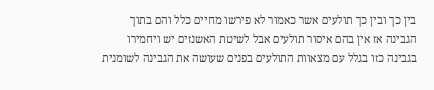בין כך ובין כך תולעים אשר כאמור לא פירשו מחיים כלל והם בתוך הגבינה אז אין בהם איסור תולעים אבל לשיטת האשנזים יש ויחמירו בגבינה כזו בגלל עם מצאוות התולעים בפנים שעושה את הגבינה לשומנית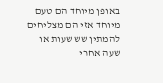באופן מיוחד הם טעם מיוחד אזי הם מצליחים להמתין שש שעות או שעה אחרי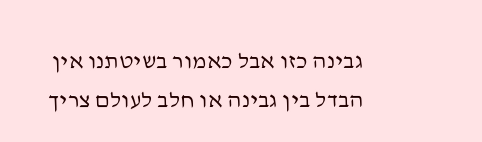גבינה כזו אבל כאמור בשיטתנו אין הבדל בין גבינה או חלב לעולם צריך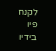לקנח פיו בידיו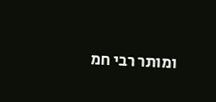ומותר רבי חמ